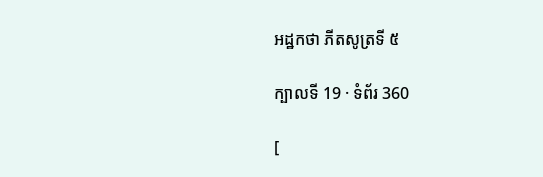អដ្ឋកថា ភីតសូត្រទី ៥

ក្បាលទី 19 · ទំព័រ 360

[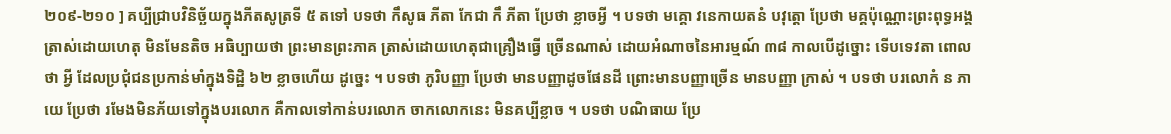២០៩-២១០ ] គប្បីជ្រាបវិនិច្ឆ័យក្នុងភីតសូត្រទី ៥ តទៅ បទថា កឹសូធ ភីតា កែជា កឹ ភីតា ប្រែថា ខ្លាចអ្វី ។ បទថា មគ្គោ វនេកាយតនំ បវុត្តោ ប្រែថា មគ្គប៉ុណ្ណោះព្រះពុទ្ធអង្គត្រាស់ដោយហេតុ មិនមែនតិច អធិប្បាយថា ព្រះមានព្រះភាគ ត្រាស់ដោយហេតុជាគ្រឿងធ្វើ ច្រើនណាស់ ដោយអំណាចនៃអារម្មណ៍ ៣៨ កាលបើដូច្នោះ ទើបទេវតា ពោលថា អ្វី ដែលប្រជុំជនប្រកាន់មាំក្នុងទិដ្ឋិ ៦២ ខ្លាចហើយ ដូច្នេះ ។ បទថា ភូរិបញ្ញា ប្រែថា មានបញ្ញាដូចផែនដី ព្រោះមានបញ្ញាច្រើន មានបញ្ញា ក្រាស់ ។ បទថា បរលោកំ ន ភាយេ ប្រែថា រមែងមិនភ័យទៅក្នុងបរលោក គឺកាលទៅកាន់បរលោក ចាកលោកនេះ មិនគប្បីខ្លាច ។ បទថា បណិធាយ ប្រែ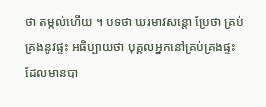ថា តម្កល់ហើយ ។ បទថា ឃរមាវសន្តោ ប្រែថា គ្រប់គ្រងនូវផ្ទះ អធិប្បាយថា បុគ្គលអ្នកនៅគ្រប់គ្រងផ្ទះ ដែលមានបា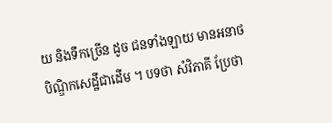យ និងទឹកច្រើន ដូច ជនទាំងឡាយ មានអនាថបិណ្ឌិកសេដ្ឋីជាដើម ។ បទថា សំវិភាគី ប្រែថា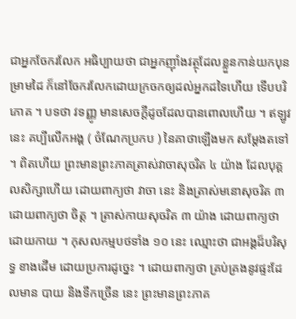ជាអ្នកចែករលែក អធិប្បាយថា ជាអ្នកញ៉ាំងវត្ថុដែលខ្លួនកាន់យកបុនម្រាមដៃ ក៏នៅចែករលែកដោយក្រចកឲ្យដល់អ្នកដទៃហើយ ទើបបរិភោគ ។ បទថា វទញ្ញូ មានសេចក្តីដូចដែលបានពោលហើយ ។ ឥឡូវនេះ គប្បីលើកអង្គ ( ចំណែកប្រកប ) នៃគាថាឡើងមក សម្តែងតទៅ ។ ពិតហើយ ព្រះមានព្រះភាគត្រាស់វាចាសុចរិត ៤ យ៉ាង ដែលបុគ្គលសិក្សាហើយ ដោយពាក្យថា វាចា នេះ និងត្រាស់មនោសុចរិត ៣ ដោយពាក្យថា ចិត្ត ។ ត្រាស់កាយសុចរិត ៣ យ៉ាង ដោយពាក្យថា ដោយកាយ ។ កុសលកម្មបថទាំង ១០ នេះ ឈ្មោះថា ជាអង្គដ៏បរិសុទ្ធ ខាងដើម ដោយប្រការដូច្នេះ ។ ដោយពាក្យថា គ្រប់គ្រងនូវផ្ទះដែលមាន បាយ និងទឹកច្រើន នេះ ព្រះមានព្រះភាគ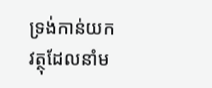ទ្រង់កាន់យកវត្ថុដែលនាំម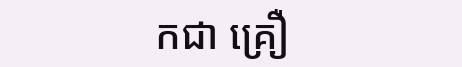កជា គ្រឿ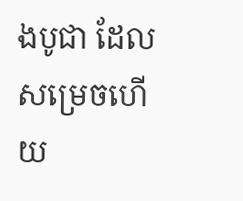ងបូជា ដែលសម្រេចហើយ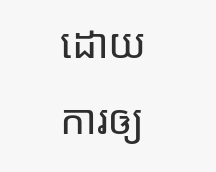ដោយការឲ្យ